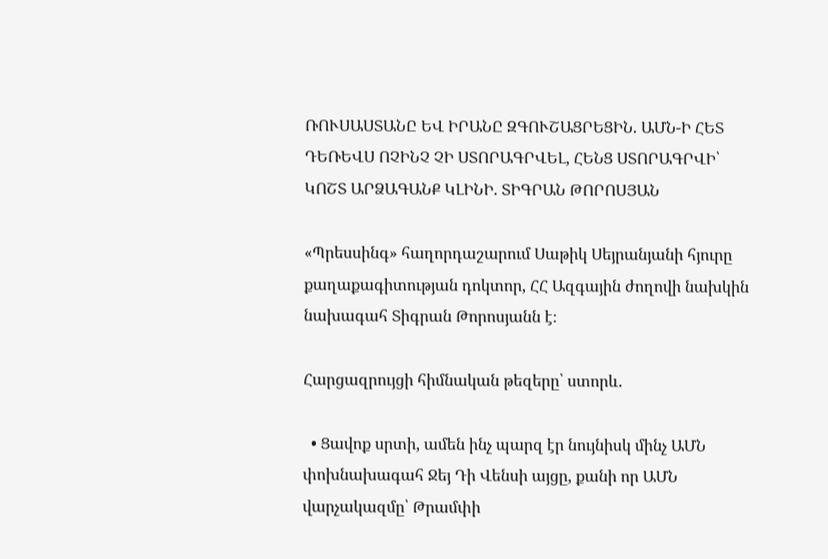ՌՈՒՍԱՍՏԱՆԸ ԵՎ ԻՐԱՆԸ ԶԳՈՒՇԱՑՐԵՑԻՆ. ԱՄՆ-Ի ՀԵՏ ԴԵՌԵՎՍ ՈՉԻՆՉ ՉԻ ՍՏՈՐԱԳՐՎԵԼ, ՀԵՆՑ ՍՏՈՐԱԳՐՎԻ՝ ԿՈՇՏ ԱՐՁԱԳԱՆՔ ԿԼԻՆԻ. ՏԻԳՐԱՆ ԹՈՐՈՍՅԱՆ

«Պրեսսինգ» հաղորդաշարում Սաթիկ Սեյրանյանի հյուրը  քաղաքագիտության դոկտոր, ՀՀ Ազգային ժողովի նախկին նախագահ Տիգրան Թորոսյանն է։

Հարցազրույցի հիմնական թեզերը՝ ստորև.

  • Ցավոք սրտի, ամեն ինչ պարզ էր նույնիսկ մինչ ԱՄՆ փոխնախագահ Ջեյ Դի Վենսի այցը, քանի որ ԱՄՆ վարչակազմը՝ Թրամփի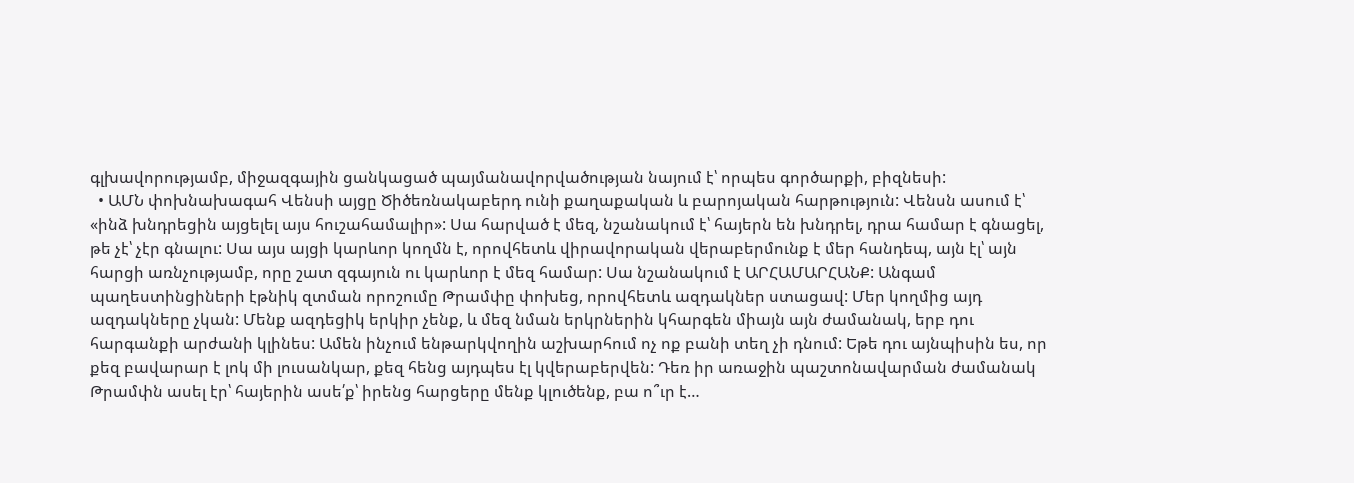գլխավորությամբ, միջազգային ցանկացած պայմանավորվածության նայում է՝ որպես գործարքի, բիզնեսի:
  • ԱՄՆ փոխնախագահ Վենսի այցը Ծիծեռնակաբերդ ունի քաղաքական և բարոյական հարթություն: Վենսն ասում է՝ «ինձ խնդրեցին այցելել այս հուշահամալիր»: Սա հարված է մեզ, նշանակում է՝ հայերն են խնդրել, դրա համար է գնացել, թե չէ՝ չէր գնալու: Սա այս այցի կարևոր կողմն է, որովհետև վիրավորական վերաբերմունք է մեր հանդեպ, այն էլ՝ այն հարցի առնչությամբ, որը շատ զգայուն ու կարևոր է մեզ համար: Սա նշանակում է ԱՐՀԱՄԱՐՀԱՆՔ: Անգամ պաղեստինցիների էթնիկ զտման որոշումը Թրամփը փոխեց, որովհետև ազդակներ ստացավ: Մեր կողմից այդ ազդակները չկան: Մենք ազդեցիկ երկիր չենք, և մեզ նման երկրներին կհարգեն միայն այն ժամանակ, երբ դու հարգանքի արժանի կլինես: Ամեն ինչում ենթարկվողին աշխարհում ոչ ոք բանի տեղ չի դնում: Եթե դու այնպիսին ես, որ քեզ բավարար է լոկ մի լուսանկար, քեզ հենց այդպես էլ կվերաբերվեն: Դեռ իր առաջին պաշտոնավարման ժամանակ Թրամփն ասել էր՝ հայերին ասե՛ք՝ իրենց հարցերը մենք կլուծենք, բա ո՞ւր է…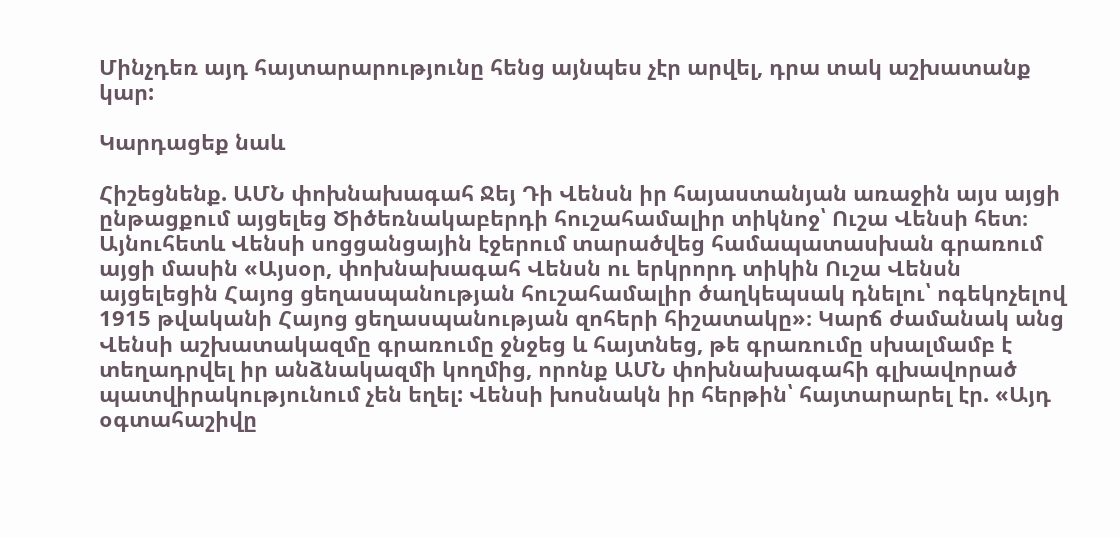Մինչդեռ այդ հայտարարությունը հենց այնպես չէր արվել, դրա տակ աշխատանք կար:

Կարդացեք նաև

Հիշեցնենք. ԱՄՆ փոխնախագահ Ջեյ Դի Վենսն իր հայաստանյան առաջին այս այցի ընթացքում այցելեց Ծիծեռնակաբերդի հուշահամալիր տիկնոջ՝ Ուշա Վենսի հետ։ Այնուհետև Վենսի սոցցանցային էջերում տարածվեց համապատասխան գրառում այցի մասին «Այսօր, փոխնախագահ Վենսն ու երկրորդ տիկին Ուշա Վենսն այցելեցին Հայոց ցեղասպանության հուշահամալիր ծաղկեպսակ դնելու՝ ոգեկոչելով 1915 թվականի Հայոց ցեղասպանության զոհերի հիշատակը»։ Կարճ ժամանակ անց Վենսի աշխատակազմը գրառումը ջնջեց և հայտնեց, թե գրառումը սխալմամբ է տեղադրվել իր անձնակազմի կողմից, որոնք ԱՄՆ փոխնախագահի գլխավորած պատվիրակությունում չեն եղել: Վենսի խոսնակն իր հերթին՝ հայտարարել էր. «Այդ օգտահաշիվը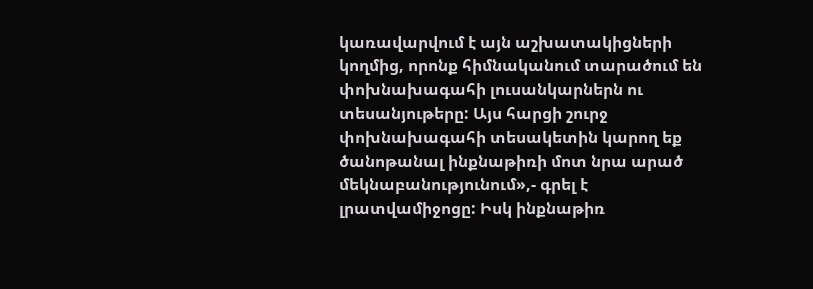կառավարվում է այն աշխատակիցների կողմից, որոնք հիմնականում տարածում են փոխնախագահի լուսանկարներն ու տեսանյութերը: Այս հարցի շուրջ փոխնախագահի տեսակետին կարող եք ծանոթանալ ինքնաթիռի մոտ նրա արած մեկնաբանությունում»,- գրել է լրատվամիջոցը: Իսկ ինքնաթիռ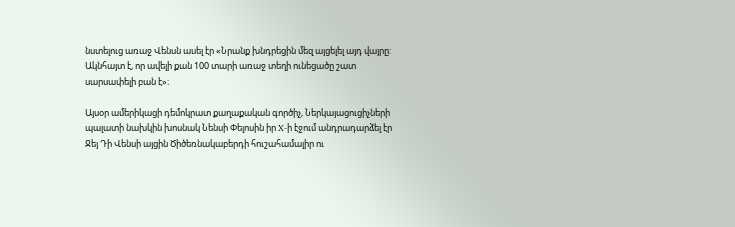նստելուց առաջ Վենսն ասել էր «Նրանք խնդրեցին մեզ այցելել այդ վայրը: Ակնհայտ է, որ ավելի քան 100 տարի առաջ տեղի ունեցածը շատ սարսափելի բան է»։

Այսօր ամերիկացի դեմոկրատ քաղաքական գործիչ, Ներկայացուցիչների պալատի նախկին խոսնակ Նենսի Փելոսին իր X-ի էջում անդրադարձել էր Ջեյ Դի Վենսի այցին Ծիծեռնակաբերդի հուշահամալիր ու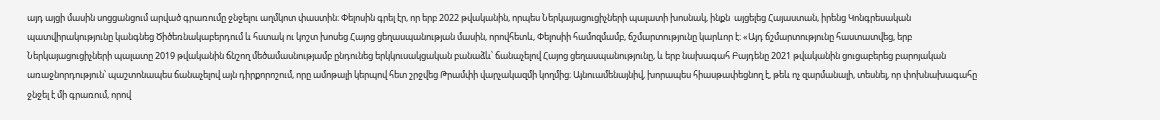այդ այցի մասին սոցցանցում արված գրառումը ջնջելու աղմկոտ փաստին։ Փելոսին գրել էր, որ երբ 2022 թվականին, որպես Ներկայացուցիչների պալատի խոսնակ, ինքն  այցելեց Հայաստան, իրենց Կոնգրեսական պատվիրակությունը կանգնեց Ծիծեռնակաբերդում և հստակ ու կոշտ խոսեց Հայոց ցեղասպանության մասին, որովհետև, Փելոսիի համոզմամբ, ճշմարտությունը կարևոր է։ «Այդ ճշմարտությունը հաստատվեց, երբ Ներկայացուցիչների պալատը 2019 թվականին ճնշող մեծամասնությամբ ընդունեց երկկուսակցական բանաձև՝ ճանաչելով Հայոց ցեղասպանությունը, և երբ նախագահ Բայդենը 2021 թվականին ցուցաբերեց բարոյական առաջնորդություն՝ պաշտոնապես ճանաչելով այն դիրքորոշում, որը ամոթալի կերպով հետ շրջվեց Թրամփի վարչակազմի կողմից։ Այնուամենայնիվ, խորապես հիասթափեցնող է, թեև ոչ զարմանալի, տեսնել, որ փոխնախագահը ջնջել է մի գրառում, որով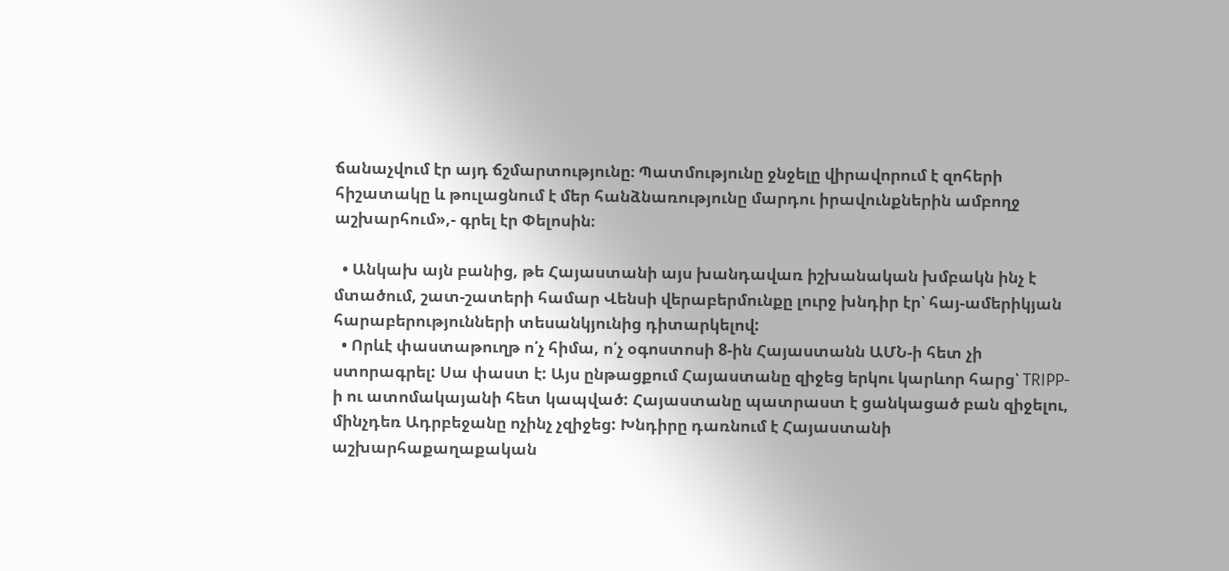ճանաչվում էր այդ ճշմարտությունը։ Պատմությունը ջնջելը վիրավորում է զոհերի հիշատակը և թուլացնում է մեր հանձնառությունը մարդու իրավունքներին ամբողջ աշխարհում»,- գրել էր Փելոսին։

  • Անկախ այն բանից, թե Հայաստանի այս խանդավառ իշխանական խմբակն ինչ է մտածում, շատ-շատերի համար Վենսի վերաբերմունքը լուրջ խնդիր էր՝ հայ-ամերիկյան հարաբերությունների տեսանկյունից դիտարկելով:
  • Որևէ փաստաթուղթ ո՛չ հիմա, ո՛չ օգոստոսի 8-ին Հայաստանն ԱՄՆ-ի հետ չի ստորագրել: Սա փաստ է: Այս ընթացքում Հայաստանը զիջեց երկու կարևոր հարց՝ TRIPP-ի ու ատոմակայանի հետ կապված: Հայաստանը պատրաստ է ցանկացած բան զիջելու, մինչդեռ Ադրբեջանը ոչինչ չզիջեց: Խնդիրը դառնում է Հայաստանի աշխարհաքաղաքական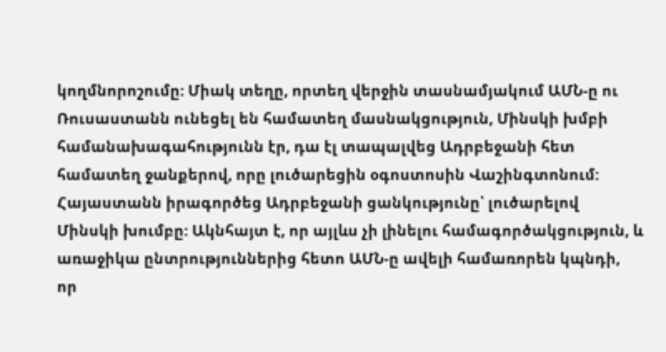կողմնորոշումը: Միակ տեղը, որտեղ վերջին տասնամյակում ԱՄՆ-ը ու Ռուսաստանն ունեցել են համատեղ մասնակցություն, Մինսկի խմբի համանախագահությունն էր, դա էլ տապալվեց Ադրբեջանի հետ համատեղ ջանքերով, որը լուծարեցին օգոստոսին Վաշինգտոնում: Հայաստանն իրագործեց Ադրբեջանի ցանկությունը՝ լուծարելով Մինսկի խումբը: Ակնհայտ է, որ այլևս չի լինելու համագործակցություն, և առաջիկա ընտրություններից հետո ԱՄՆ-ը ավելի համառորեն կպնդի, որ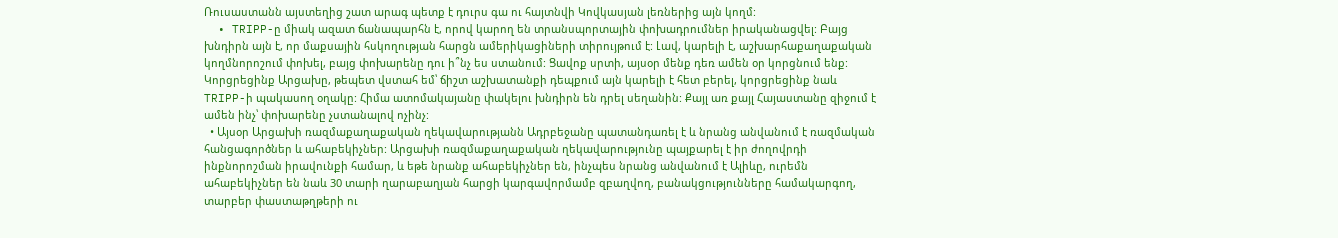Ռուսաստանն այստեղից շատ արագ պետք է դուրս գա ու հայտնվի Կովկասյան լեռներից այն կողմ:
  • TRIPP-ը միակ ազատ ճանապարհն է, որով կարող են տրանսպորտային փոխադրումներ իրականացվել: Բայց խնդիրն այն է, որ մաքսային հսկողության հարցն ամերիկացիների տիրույթում է: Լավ, կարելի է, աշխարհաքաղաքական կողմնորոշում փոխել, բայց փոխարենը դու ի՞նչ ես ստանում: Ցավոք սրտի, այսօր մենք դեռ ամեն օր կորցնում ենք: Կորցրեցինք Արցախը, թեպետ վստահ եմ՝ ճիշտ աշխատանքի դեպքում այն կարելի է հետ բերել, կորցրեցինք նաև TRIPP-ի պակասող օղակը: Հիմա ատոմակայանը փակելու խնդիրն են դրել սեղանին: Քայլ առ քայլ Հայաստանը զիջում է ամեն ինչ՝ փոխարենը չստանալով ոչինչ:
  • Այսօր Արցախի ռազմաքաղաքական ղեկավարությանն Ադրբեջանը պատանդառել է և նրանց անվանում է ռազմական հանցագործներ և ահաբեկիչներ: Արցախի ռազմաքաղաքական ղեկավարությունը պայքարել է իր ժողովրդի ինքնորոշման իրավունքի համար, և եթե նրանք ահաբեկիչներ են, ինչպես նրանց անվանում է Ալիևը, ուրեմն ահաբեկիչներ են նաև 30 տարի ղարաբաղյան հարցի կարգավորմամբ զբաղվող, բանակցությունները համակարգող, տարբեր փաստաթղթերի ու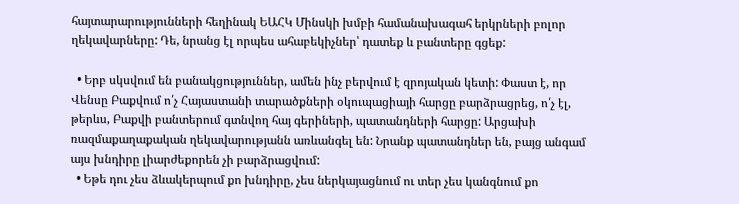հայտարարությունների հեղինակ ԵԱՀԿ Մինսկի խմբի համանախագահ երկրների բոլոր ղեկավարները: Դե, նրանց էլ որպես ահաբեկիչներ՝ դատեք և բանտերը գցեք:

  • Երբ սկսվում են բանակցություններ, ամեն ինչ բերվում է զրոյական կետի: Փաստ է, որ Վենսը Բաքվում ո՛չ Հայաստանի տարածքների օկուպացիայի հարցը բարձրացրեց, ո՛չ էլ, թերևս, Բաքվի բանտերում գտնվող հայ գերիների, պատանդների հարցը: Արցախի ռազմաքաղաքական ղեկավարությանն առևանգել են: Նրանք պատանդներ են, բայց անգամ այս խնդիրը լիարժեքորեն չի բարձրացվում:
  • Եթե դու չես ձևակերպում քո խնդիրը, չես ներկայացնում ու տեր չես կանգնում քո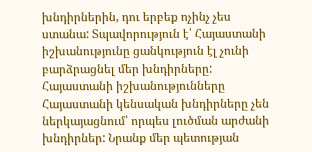խնդիրներին, դու երբեք ոչինչ չես ստանա: Տպավորություն է՝ Հայաստանի իշխանությունը ցանկություն էլ չունի բարձրացնել մեր խնդիրները: Հայաստանի իշխանությունները Հայաստանի կենսական խնդիրները չեն ներկայացնում՝ որպես լուծման արժանի խնդիրներ: Նրանք մեր պետության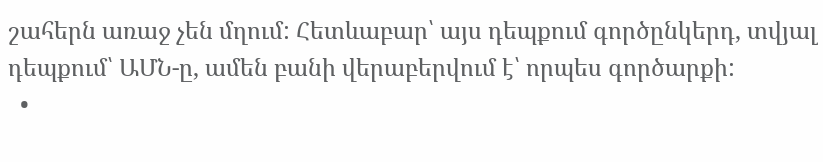շահերն առաջ չեն մղում: Հետևաբար՝ այս դեպքում գործընկերդ, տվյալ դեպքում՝ ԱՄՆ-ը, ամեն բանի վերաբերվում է՝ որպես գործարքի:
  •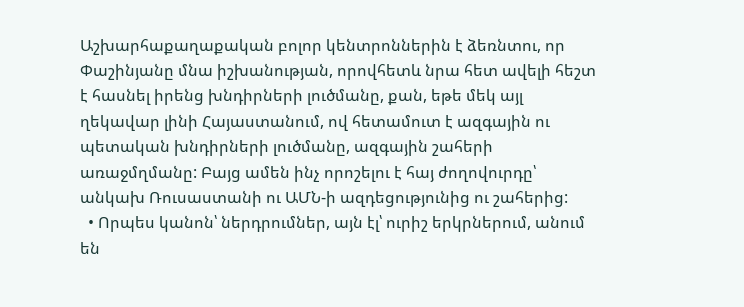Աշխարհաքաղաքական բոլոր կենտրոններին է ձեռնտու, որ Փաշինյանը մնա իշխանության, որովհետև նրա հետ ավելի հեշտ է հասնել իրենց խնդիրների լուծմանը, քան, եթե մեկ այլ ղեկավար լինի Հայաստանում, ով հետամուտ է ազգային ու պետական խնդիրների լուծմանը, ազգային շահերի առաջմղմանը: Բայց ամեն ինչ որոշելու է հայ ժողովուրդը՝ անկախ Ռուսաստանի ու ԱՄՆ-ի ազդեցությունից ու շահերից:
  • Որպես կանոն՝ ներդրումներ, այն էլ՝ ուրիշ երկրներում, անում են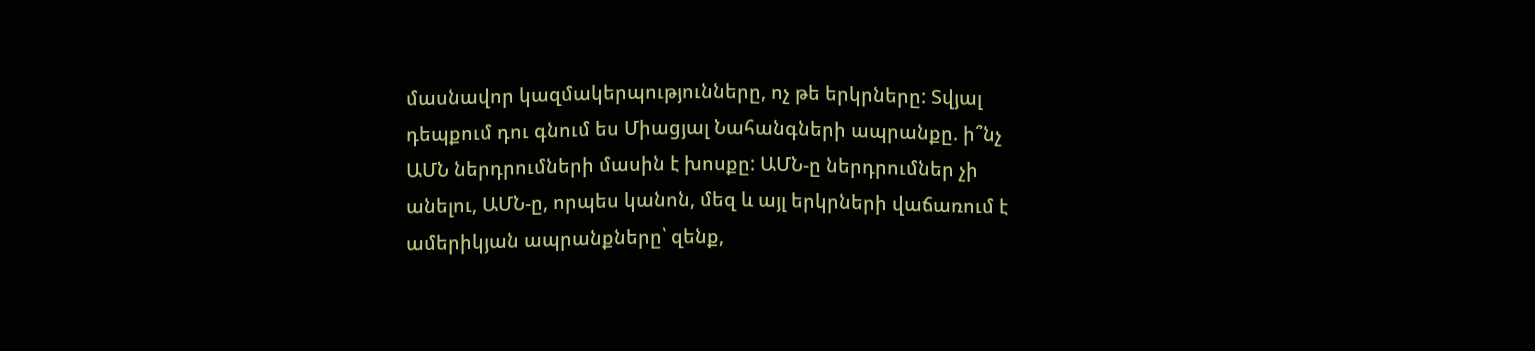մասնավոր կազմակերպությունները, ոչ թե երկրները: Տվյալ դեպքում դու գնում ես Միացյալ Նահանգների ապրանքը. ի՞նչ ԱՄՆ ներդրումների մասին է խոսքը: ԱՄՆ-ը ներդրումներ չի անելու, ԱՄՆ-ը, որպես կանոն, մեզ և այլ երկրների վաճառում է ամերիկյան ապրանքները՝ զենք,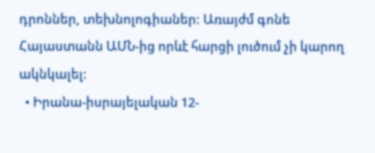դրոններ, տեխնոլոգիաներ: Առայժմ գոնե Հայաստանն ԱՄՆ-ից որևէ հարցի լուծում չի կարող ակնկալել:
  • Իրանա-իսրայելական 12-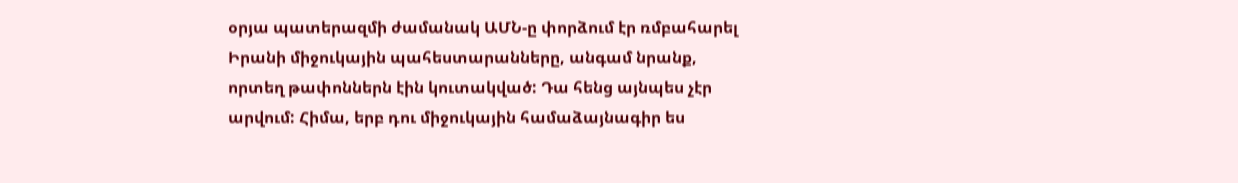օրյա պատերազմի ժամանակ ԱՄՆ-ը փորձում էր ռմբահարել Իրանի միջուկային պահեստարանները, անգամ նրանք, որտեղ թափոններն էին կուտակված: Դա հենց այնպես չէր արվում: Հիմա, երբ դու միջուկային համաձայնագիր ես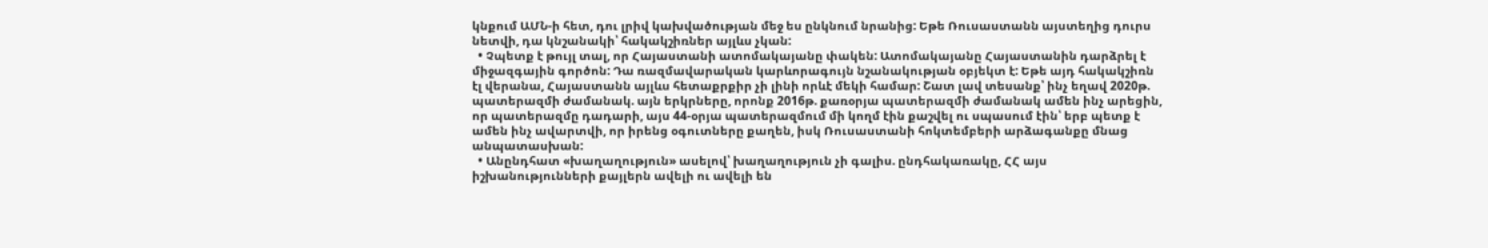կնքում ԱՄՆ-ի հետ, դու լրիվ կախվածության մեջ ես ընկնում նրանից: Եթե Ռուսաստանն այստեղից դուրս նետվի, դա կնշանակի՝ հակակշիռներ այլևս չկան:
  • Չպետք է թույլ տալ, որ Հայաստանի ատոմակայանը փակեն: Ատոմակայանը Հայաստանին դարձրել է միջազգային գործոն: Դա ռազմավարական կարևորագույն նշանակության օբյեկտ է: Եթե այդ հակակշիռն էլ վերանա, Հայաստանն այլևս հետաքրքիր չի լինի որևէ մեկի համար: Շատ լավ տեսանք՝ ինչ եղավ 2020թ. պատերազմի ժամանակ. այն երկրները, որոնք 2016թ. քառօրյա պատերազմի ժամանակ ամեն ինչ արեցին, որ պատերազմը դադարի, այս 44-օրյա պատերազմում մի կողմ էին քաշվել ու սպասում էին՝ երբ պետք է ամեն ինչ ավարտվի, որ իրենց օգուտները քաղեն, իսկ Ռուսաստանի հոկտեմբերի արձագանքը մնաց անպատասխան:
  • Անընդհատ «խաղաղություն» ասելով՝ խաղաղություն չի գալիս. ընդհակառակը, ՀՀ այս իշխանությունների քայլերն ավելի ու ավելի են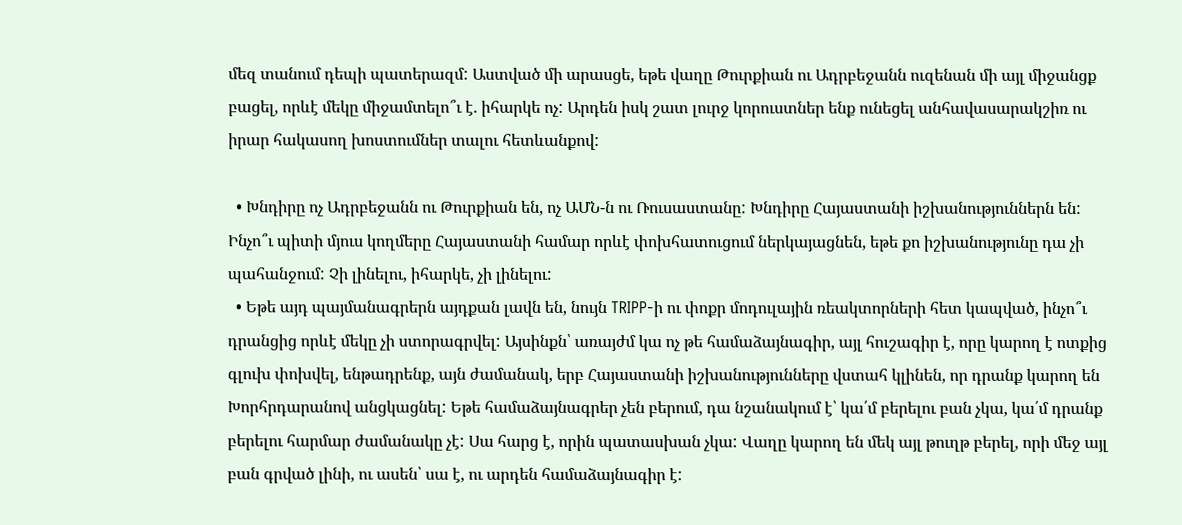մեզ տանում դեպի պատերազմ: Աստված մի արասցե, եթե վաղը Թուրքիան ու Ադրբեջանն ուզենան մի այլ միջանցք բացել, որևէ մեկը միջամտելո՞ւ է. իհարկե ոչ: Արդեն իսկ շատ լուրջ կորուստներ ենք ունեցել անհավասարակշիռ ու իրար հակասող խոստումներ տալու հետևանքով:

  • Խնդիրը ոչ Ադրբեջանն ու Թուրքիան են, ոչ ԱՄՆ-ն ու Ռուսաստանը: Խնդիրը Հայաստանի իշխանություններն են: Ինչո՞ւ պիտի մյուս կողմերը Հայաստանի համար որևէ փոխհատուցում ներկայացնեն, եթե քո իշխանությունը դա չի պահանջում: Չի լինելու, իհարկե, չի լինելու:
  • Եթե այդ պայմանագրերն այդքան լավն են, նույն TRIPP-ի ու փոքր մոդուլային ռեակտորների հետ կապված, ինչո՞ւ դրանցից որևէ մեկը չի ստորագրվել: Այսինքն՝ առայժմ կա ոչ թե համաձայնագիր, այլ հուշագիր է, որը կարող է ոտքից գլուխ փոխվել, ենթադրենք, այն ժամանակ, երբ Հայաստանի իշխանությունները վստահ կլինեն, որ դրանք կարող են Խորհրդարանով անցկացնել: Եթե համաձայնագրեր չեն բերում, դա նշանակում է՝ կա՛մ բերելու բան չկա, կա՛մ դրանք բերելու հարմար ժամանակը չէ: Սա հարց է, որին պատասխան չկա: Վաղը կարող են մեկ այլ թուղթ բերել, որի մեջ այլ բան գրված լինի, ու ասեն՝ սա է, ու արդեն համաձայնագիր է: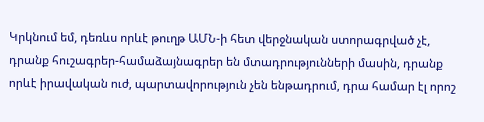Կրկնում եմ, դեռևս որևէ թուղթ ԱՄՆ-ի հետ վերջնական ստորագրված չէ, դրանք հուշագրեր-համաձայնագրեր են մտադրությունների մասին, դրանք որևէ իրավական ուժ, պարտավորություն չեն ենթադրում, դրա համար էլ որոշ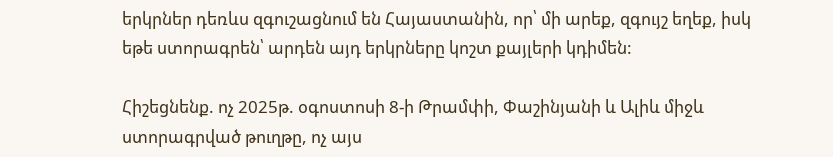երկրներ դեռևս զգուշացնում են Հայաստանին, որ՝ մի արեք, զգույշ եղեք, իսկ եթե ստորագրեն՝ արդեն այդ երկրները կոշտ քայլերի կդիմեն:

Հիշեցնենք. ոչ 2025թ. օգոստոսի 8-ի Թրամփի, Փաշինյանի և Ալիև միջև ստորագրված թուղթը, ոչ այս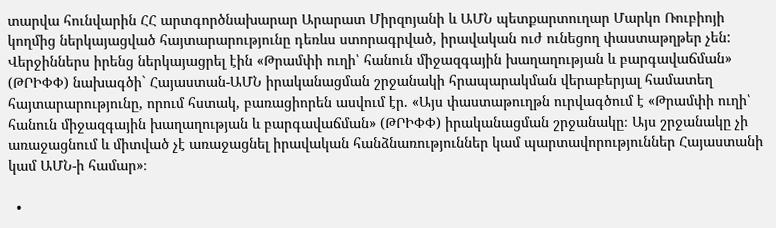տարվա հունվարին ՀՀ արտգործնախարար Արարատ Միրզոյանի և ԱՄՆ պետքարտուղար Մարկո Ռուբիոյի կողմից ներկայացված հայտարարությունը դեռևս ստորագրված, իրավական ուժ ունեցող փաստաթղթեր չեն: Վերջիններս իրենց ներկայացրել էին «Թրամփի ուղի՝ հանուն միջազգային խաղաղության և բարգավաճման» (ԹՐԻՓՓ) նախագծի` Հայաստան-ԱՄՆ իրականացման շրջանակի հրապարակման վերաբերյալ համատեղ հայտարարությունը, որում հստակ, բառացիորեն ասվում էր. «Այս փաստաթուղթն ուրվագծում է «Թրամփի ուղի՝ հանուն միջազգային խաղաղության և բարգավաճման» (ԹՐԻՓՓ) իրականացման շրջանակը։ Այս շրջանակը չի առաջացնում և միտված չէ առաջացնել իրավական հանձնառություններ կամ պարտավորություններ Հայաստանի կամ ԱՄՆ-ի համար»։

  •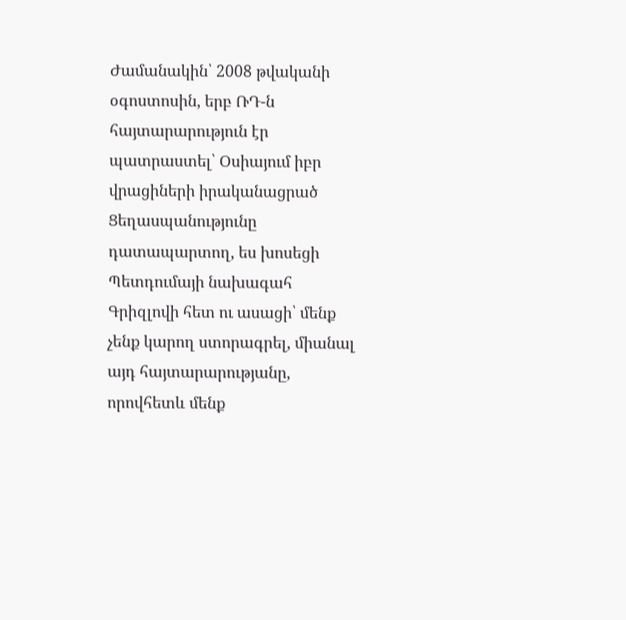Ժամանակին՝ 2008 թվականի օգոստոսին, երբ ՌԴ-ն հայտարարություն էր պատրաստել՝ Օսիայում իբր վրացիների իրականացրած Ցեղասպանությունը դատապարտող, ես խոսեցի Պետդումայի նախագահ Գրիզլովի հետ ու ասացի՝ մենք չենք կարող ստորագրել, միանալ այդ հայտարարությանը, որովհետև մենք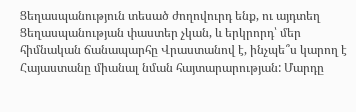Ցեղասպանություն տեսած ժողովուրդ ենք, ու այդտեղ Ցեղասպանության փաստեր չկան, և երկրորդ՝ մեր հիմնական ճանապարհը Վրաստանով է, ինչպե՞ս կարող է Հայաստանը միանալ նման հայտարարության: Մարդը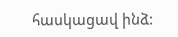հասկացավ ինձ: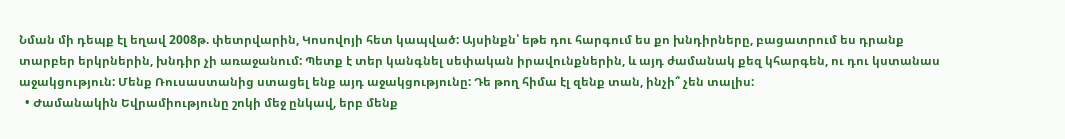Նման մի դեպք էլ եղավ 2008թ. փետրվարին, Կոսովոյի հետ կապված: Այսինքն՝ եթե դու հարգում ես քո խնդիրները, բացատրում ես դրանք տարբեր երկրներին, խնդիր չի առաջանում: Պետք է տեր կանգնել սեփական իրավունքներին, և այդ ժամանակ քեզ կհարգեն, ու դու կստանաս աջակցություն: Մենք Ռուսաստանից ստացել ենք այդ աջակցությունը: Դե թող հիմա էլ զենք տան, ինչի՞ չեն տալիս:
  • Ժամանակին Եվրամիությունը շոկի մեջ ընկավ, երբ մենք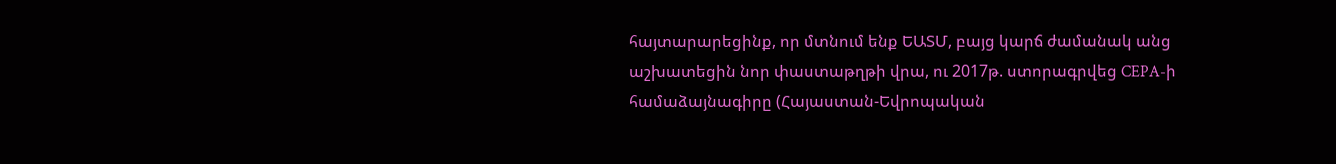հայտարարեցինք, որ մտնում ենք ԵԱՏՄ, բայց կարճ ժամանակ անց աշխատեցին նոր փաստաթղթի վրա, ու 2017թ. ստորագրվեց CEPA-ի համաձայնագիրը (Հայաստան-Եվրոպական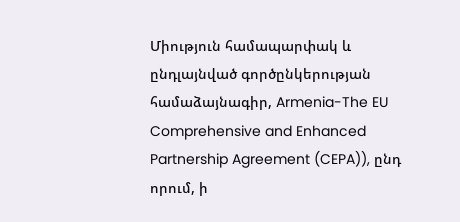Միություն համապարփակ և ընդլայնված գործընկերության համաձայնագիր, Armenia-The EU Comprehensive and Enhanced Partnership Agreement (CEPA)), ընդ որում, ի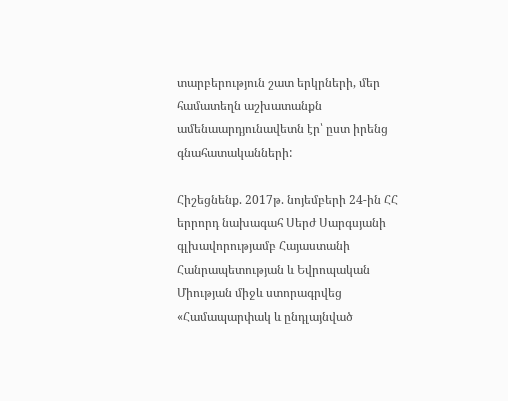տարբերություն շատ երկրների, մեր համատեղն աշխատանքն ամենաարդյունավետն էր՝ ըստ իրենց գնահատականների:

Հիշեցնենք. 2017թ. նոյեմբերի 24-ին ՀՀ երրորդ նախագահ Սերժ Սարգսյանի գլխավորությամբ Հայաստանի Հանրապետության և Եվրոպական Միության միջև ստորագրվեց «Համապարփակ և ընդլայնված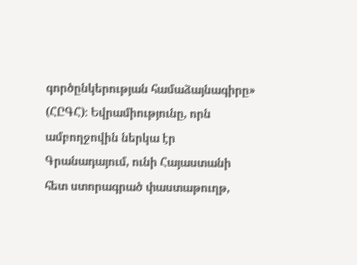գործընկերության համաձայնագիրը» (ՀԸԳՀ)։ Եվրամիությունը, որն ամբողջովին ներկա էր Գրանադայում, ունի Հայաստանի հետ ստորագրած փաստաթուղթ,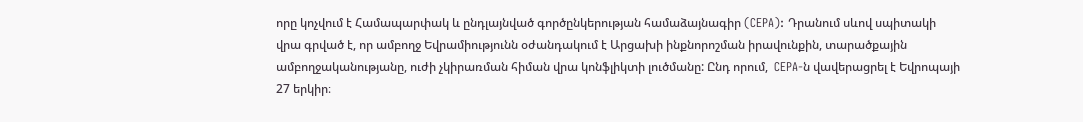որը կոչվում է Համապարփակ և ընդլայնված գործընկերության համաձայնագիր (CEPA): Դրանում սևով սպիտակի վրա գրված է, որ ամբողջ Եվրամիությունն օժանդակում է Արցախի ինքնորոշման իրավունքին, տարածքային ամբողջականությանը, ուժի չկիրառման հիման վրա կոնֆլիկտի լուծմանը: Ընդ որում,  CEPA-ն վավերացրել է Եվրոպայի 27 երկիր։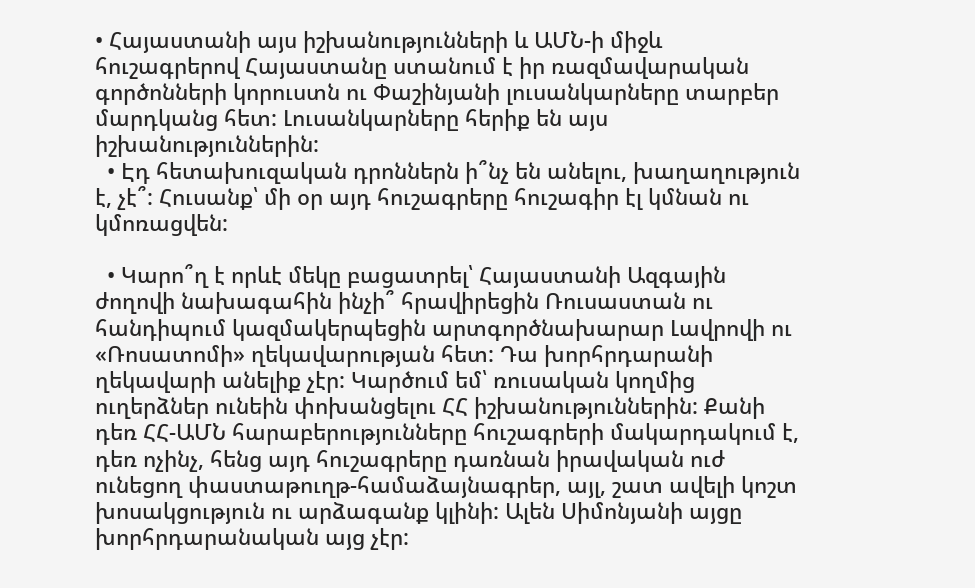• Հայաստանի այս իշխանությունների և ԱՄՆ-ի միջև հուշագրերով Հայաստանը ստանում է իր ռազմավարական գործոնների կորուստն ու Փաշինյանի լուսանկարները տարբեր մարդկանց հետ: Լուսանկարները հերիք են այս իշխանություններին:
  • Էդ հետախուզական դրոններն ի՞նչ են անելու, խաղաղություն է, չէ՞: Հուսանք՝ մի օր այդ հուշագրերը հուշագիր էլ կմնան ու կմոռացվեն:

  • Կարո՞ղ է որևէ մեկը բացատրել՝ Հայաստանի Ազգային ժողովի նախագահին ինչի՞ հրավիրեցին Ռուսաստան ու հանդիպում կազմակերպեցին արտգործնախարար Լավրովի ու «Ռոսատոմի» ղեկավարության հետ: Դա խորհրդարանի ղեկավարի անելիք չէր: Կարծում եմ՝ ռուսական կողմից ուղերձներ ունեին փոխանցելու ՀՀ իշխանություններին: Քանի դեռ ՀՀ-ԱՄՆ հարաբերությունները հուշագրերի մակարդակում է, դեռ ոչինչ, հենց այդ հուշագրերը դառնան իրավական ուժ ունեցող փաստաթուղթ-համաձայնագրեր, այլ, շատ ավելի կոշտ խոսակցություն ու արձագանք կլինի: Ալեն Սիմոնյանի այցը խորհրդարանական այց չէր: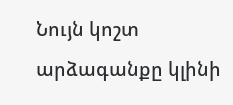Նույն կոշտ արձագանքը կլինի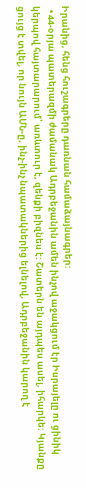Իրանից, հենց հուշագրերը դառնան համաձայնագրեր:
  • 44-օրյա պատերազմի ժամանակ Ադրբեջանին ամեն ինչով աջակցում էր Իսրայելը ու ցինիկ կերպով հայտարարում՝ առևտուր է, զենքի բիզնես է: Շատերն են այդպես ասել, իհարկե: Կյանքը ցույց է տվել, որ նույն ԱՄՆ-ը, ինչ-ինչ նպատակներից ելնելով, Ադրբեջանին կարող է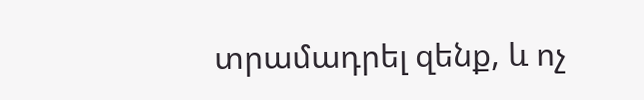տրամադրել զենք, և ոչ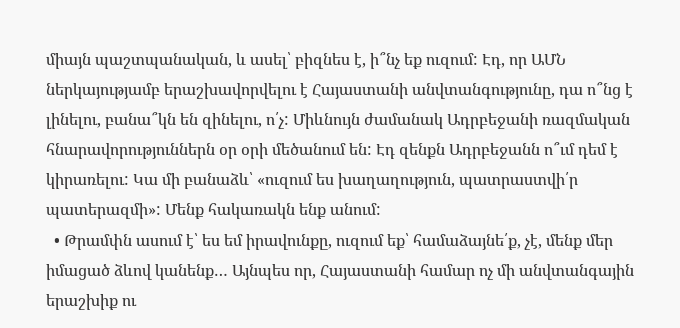միայն պաշտպանական, և ասել՝ բիզնես է, ի՞նչ եք ուզում: Էդ, որ ԱՄՆ ներկայությամբ երաշխավորվելու է Հայաստանի անվտանգությունը, դա ո՞նց է լինելու, բանա՞կն են զինելու, ո՛չ: Միևնույն ժամանակ Ադրբեջանի ռազմական հնարավորություններն օր օրի մեծանում են: Էդ զենքն Ադրբեջանն ո՞ւմ դեմ է կիրառելու: Կա մի բանաձև՝ «ուզում ես խաղաղություն, պատրաստվի՛ր պատերազմի»: Մենք հակառակն ենք անում:
  • Թրամփն ասում է՝ ես եմ իրավունքը, ուզում եք՝ համաձայնե՛ք, չէ, մենք մեր իմացած ձևով կանենք… Այնպես որ, Հայաստանի համար ոչ մի անվտանգային երաշխիք ու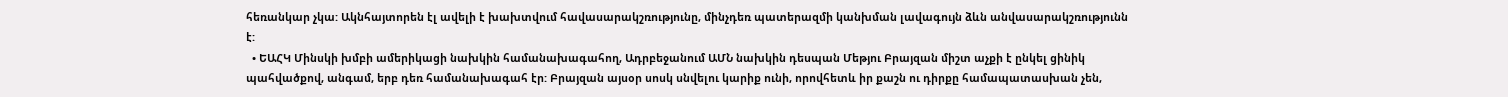հեռանկար չկա: Ակնհայտորեն էլ ավելի է խախտվում հավասարակշռությունը, մինչդեռ պատերազմի կանխման լավագույն ձևն անվասարակշռությունն է:
  • ԵԱՀԿ Մինսկի խմբի ամերիկացի նախկին համանախագահող, Ադրբեջանում ԱՄՆ նախկին դեսպան Մեթյու Բրայզան միշտ աչքի է ընկել ցինիկ պահվածքով, անգամ, երբ դեռ համանախագահ էր: Բրայզան այսօր սոսկ սնվելու կարիք ունի, որովհետև իր քաշն ու դիրքը համապատասխան չեն,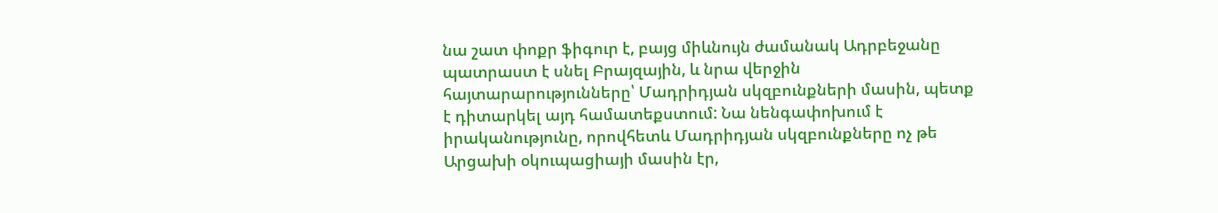նա շատ փոքր ֆիգուր է, բայց միևնույն ժամանակ Ադրբեջանը պատրաստ է սնել Բրայզային, և նրա վերջին հայտարարությունները՝ Մադրիդյան սկզբունքների մասին, պետք է դիտարկել այդ համատեքստում: Նա նենգափոխում է իրականությունը, որովհետև Մադրիդյան սկզբունքները ոչ թե Արցախի օկուպացիայի մասին էր,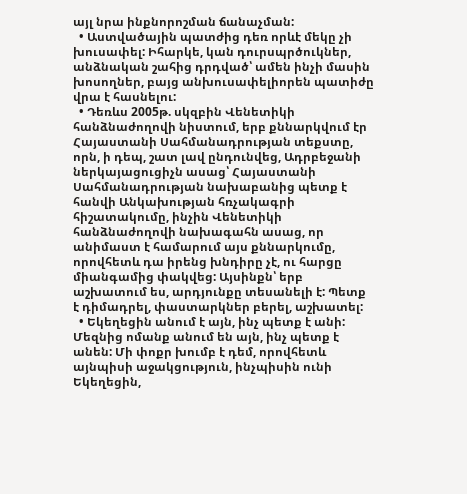այլ նրա ինքնորոշման ճանաչման:
  • Աստվածային պատժից դեռ որևէ մեկը չի խուսափել: Իհարկե, կան դուրսպրծուկներ, անձնական շահից դրդված՝ ամեն ինչի մասին խոսողներ, բայց անխուսափելիորեն պատիժը վրա է հասնելու:
  • Դեռևս 2005թ. սկզբին Վենետիկի հանձնաժողովի նիստում, երբ քննարկվում էր Հայաստանի Սահմանադրության տեքստը, որն, ի դեպ, շատ լավ ընդունվեց, Ադրբեջանի ներկայացուցիչն ասաց՝ Հայաստանի Սահմանադրության նախաբանից պետք է հանվի Անկախության հռչակագրի հիշատակումը, ինչին Վենետիկի հանձնաժողովի նախագահն ասաց, որ անիմաստ է համարում այս քննարկումը, որովհետև դա իրենց խնդիրը չէ, ու հարցը միանգամից փակվեց: Այսինքն՝ երբ աշխատում ես, արդյունքը տեսանելի է: Պետք է դիմադրել, փաստարկներ բերել, աշխատել:
  • Եկեղեցին անում է այն, ինչ պետք է անի: Մեզնից ոմանք անում են այն, ինչ պետք է անեն: Մի փոքր խումբ է դեմ, որովհետև այնպիսի աջակցություն, ինչպիսին ունի Եկեղեցին,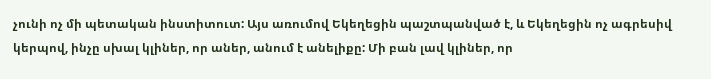չունի ոչ մի պետական ինստիտուտ: Այս առումով Եկեղեցին պաշտպանված է, և Եկեղեցին ոչ ագրեսիվ կերպով, ինչը սխալ կլիներ, որ աներ, անում է անելիքը: Մի բան լավ կլիներ, որ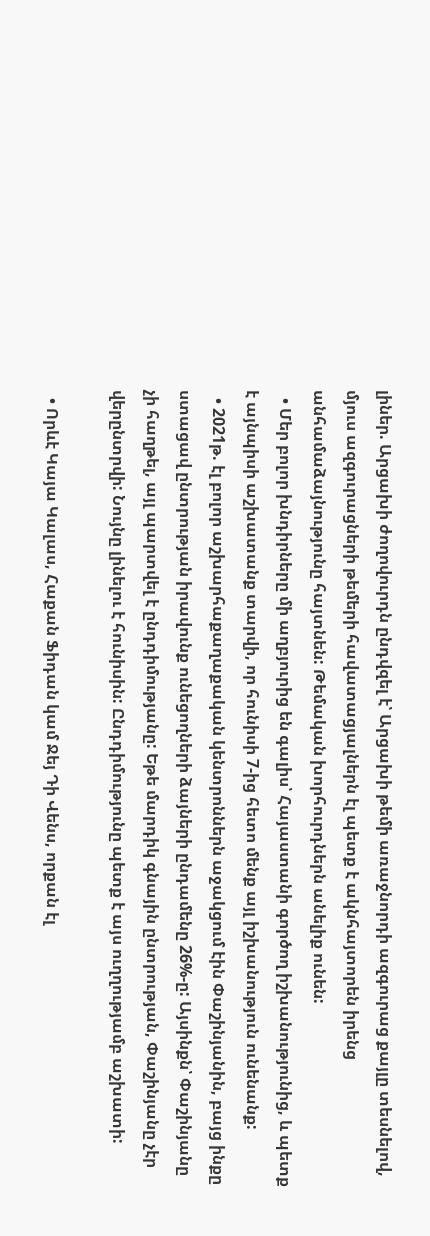լիներ. Արցախի ժողովուրդն ընդվզել է՝ Արցախի թեմի առաջնորդի ազգուրաց քայլը տեսնելով, մյուս ազգուրացների թեմերի հավատացյալներն էլ պետք է ակնհայտորեն իրենց անհամաձայնությունը հայտնեն: Թեմական խորհուրդներն անելիք ունեն:
  • Մեր բոլոր խնդիրները մի աղբյուրից են գալիս՝ Հայաստանի գործող իշխանությունից, և պետք է այնպիսի աշխատանք տարվի, որ հունիսի 7-ից հետո մենք այլ իշխանություն ունենանք:
  • 2021թ. էլ բոլոր աշխարհաքաղաքական կենտրոններն աջակցում էին Փաշինյանին, բայց ինքը ստացավ ընտրության իրավունք ունեցողների ձայների ընդամենը 26%-ը: Այսինքն՝ Փաշինյանը չի հաղթել, այլ պարտվել է ընդդիմությանը: Եթե մարդիկ գնային ընտրության, Փաշինյանը չէր վերընտրվի: Նույնը լինելու է հունիսին: Ընդդիմությունը պետք է այս ուղղությամբ աշխատի:

  • Որևէ Կայա Կալաս, Հաքան Ֆիդան կամ Ջեյ Դի Վենս, որքան էլ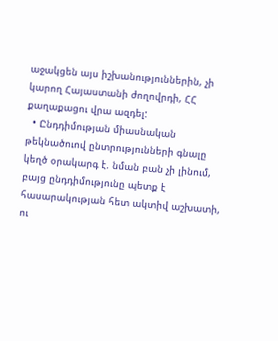աջակցեն այս իշխանություններին, չի կարող Հայաստանի ժողովրդի, ՀՀ քաղաքացու վրա ազդել:
  • Ընդդիմության միասնական թեկնածուով ընտրությունների գնալը կեղծ օրակարգ է. նման բան չի լինում, բայց ընդդիմությունը պետք է հասարակության հետ ակտիվ աշխատի, ու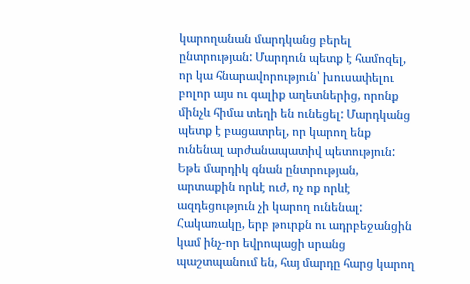կարողանան մարդկանց բերել ընտրության: Մարդուն պետք է համոզել, որ կա հնարավորություն՝ խուսափելու բոլոր այս ու գալիք աղետներից, որոնք մինչև հիմա տեղի են ունեցել: Մարդկանց պետք է բացատրել, որ կարող ենք ունենալ արժանապատիվ պետություն: Եթե մարդիկ գնան ընտրության, արտաքին որևէ ուժ, ոչ ոք որևէ ազդեցություն չի կարող ունենալ: Հակառակը, երբ թուրքն ու ադրբեջանցին կամ ինչ-որ եվրոպացի սրանց պաշտպանում են, հայ մարդը հարց կարող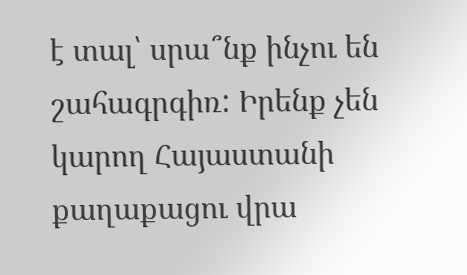է տալ՝ սրա՞նք ինչու են շահագրգիռ: Իրենք չեն կարող Հայաստանի քաղաքացու վրա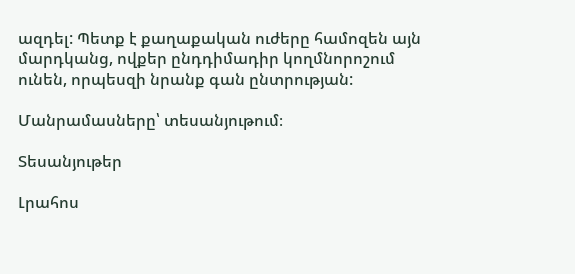ազդել: Պետք է քաղաքական ուժերը համոզեն այն մարդկանց, ովքեր ընդդիմադիր կողմնորոշում ունեն, որպեսզի նրանք գան ընտրության:

Մանրամասները՝ տեսանյութում։

Տեսանյութեր

Լրահոս